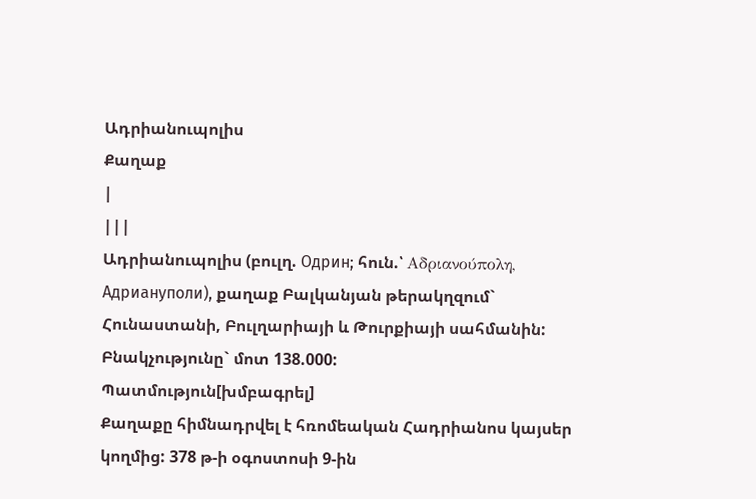Ադրիանուպոլիս
Քաղաք
|
|||
Ադրիանուպոլիս (բուլղ. Одрин; հուն.՝ Αδριανούπολη, Адриануполи), քաղաք Բալկանյան թերակղզում` Հունաստանի, Բուլղարիայի և Թուրքիայի սահմանին: Բնակչությունը` մոտ 138.000:
Պատմություն[խմբագրել]
Քաղաքը հիմնադրվել է հռոմեական Հադրիանոս կայսեր կողմից: 378 թ-ի օգոստոսի 9-ին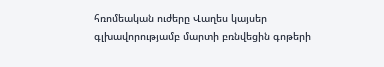հռոմեական ուժերը Վաղես կայսեր գլխավորությամբ մարտի բռնվեցին գոթերի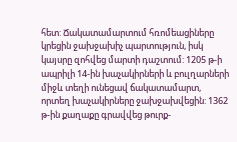հետ: Ճակատամարտում հռոմեացիները կրեցին ջախջախիչ պարտություն, իսկ կայսրը զոհվեց մարտի դաշտում: 1205 թ-ի ապրիլի 14-ին խաչակիրների և բուլղարների միջև տեղի ունեցավ ճակատամարտ, որտեղ խաչակիրները ջախջախվեցին: 1362 թ-ին քաղաքը գրավվեց թուրք-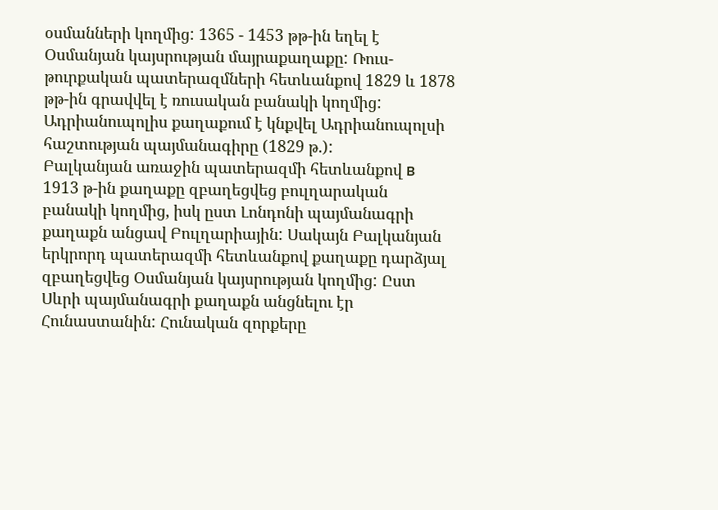օսմանների կողմից: 1365 - 1453 թթ-ին եղել է Օսմանյան կայսրության մայրաքաղաքը: Ռուս-թուրքական պատերազմների հետևանքով 1829 և 1878 թթ-ին գրավվել է ռուսական բանակի կողմից:
Ադրիանուպոլիս քաղաքում է կնքվել Ադրիանուպոլսի հաշտության պայմանագիրը (1829 թ.):
Բալկանյան առաջին պատերազմի հետևանքով в 1913 թ-ին քաղաքը զբաղեցվեց բուլղարական բանակի կողմից, իսկ ըստ Լոնդոնի պայմանագրի քաղաքն անցավ Բուլղարիային: Սակայն Բալկանյան երկրորդ պատերազմի հետևանքով քաղաքը դարձյալ զբաղեցվեց Օսմանյան կայսրության կողմից: Ըստ Սևրի պայմանագրի քաղաքն անցնելու էր Հունաստանին: Հունական զորքերը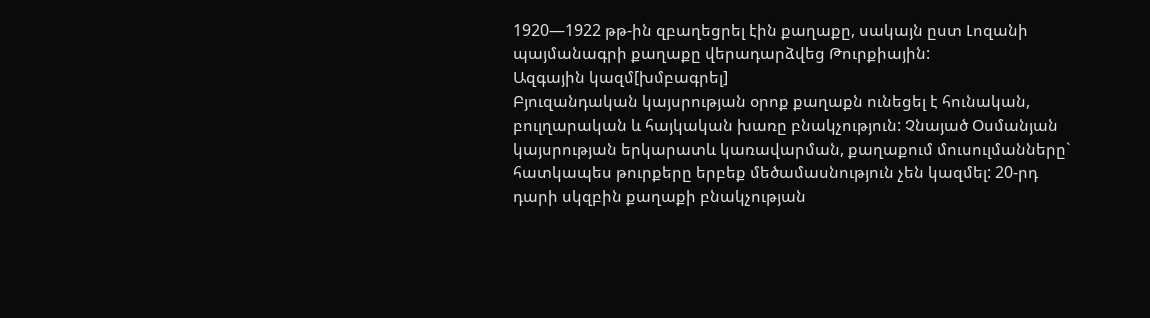1920—1922 թթ-ին զբաղեցրել էին քաղաքը, սակայն ըստ Լոզանի պայմանագրի քաղաքը վերադարձվեց Թուրքիային:
Ազգային կազմ[խմբագրել]
Բյուզանդական կայսրության օրոք քաղաքն ունեցել է հունական, բուլղարական և հայկական խառը բնակչություն: Չնայած Օսմանյան կայսրության երկարատև կառավարման, քաղաքում մուսուլմանները` հատկապես թուրքերը երբեք մեծամասնություն չեն կազմել: 20-րդ դարի սկզբին քաղաքի բնակչության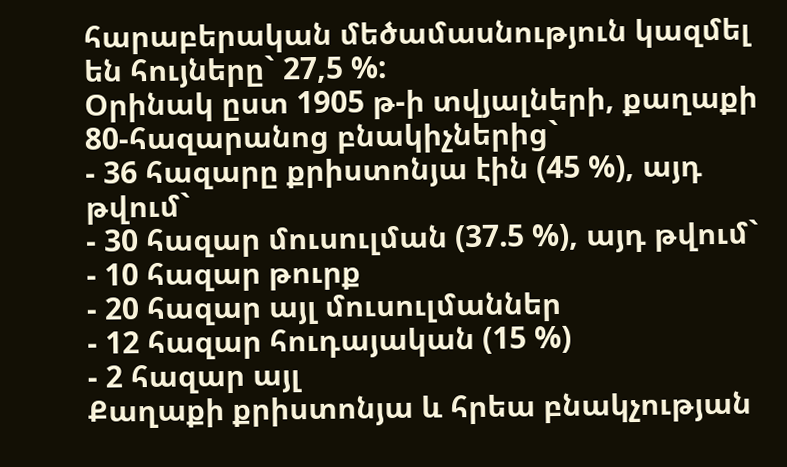հարաբերական մեծամասնություն կազմել են հույները` 27,5 %:
Օրինակ ըստ 1905 թ-ի տվյալների, քաղաքի 80-հազարանոց բնակիչներից`
- 36 հազարը քրիստոնյա էին (45 %), այդ թվում`
- 30 հազար մուսուլման (37.5 %), այդ թվում`
- 10 հազար թուրք
- 20 հազար այլ մուսուլմաններ
- 12 հազար հուդայական (15 %)
- 2 հազար այլ
Քաղաքի քրիստոնյա և հրեա բնակչության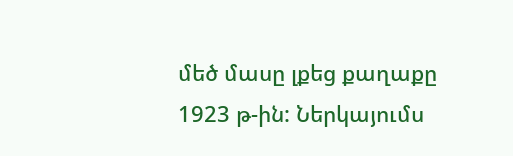մեծ մասը լքեց քաղաքը 1923 թ-ին: Ներկայումս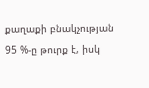քաղաքի բնակչության 95 %-ը թուրք է, իսկ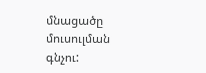մնացածը մուսուլման գնչու: